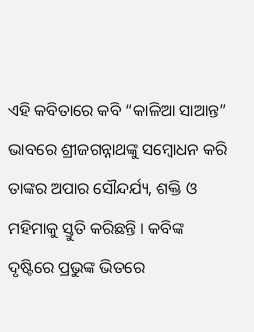ଏହି କବିତାରେ କବି “କାଳିଆ ସାଆନ୍ତ” ଭାବରେ ଶ୍ରୀଜଗନ୍ନାଥଙ୍କୁ ସମ୍ବୋଧନ କରି ତାଙ୍କର ଅପାର ସୌନ୍ଦର୍ଯ୍ୟ, ଶକ୍ତି ଓ ମହିମାକୁ ସ୍ତୁତି କରିଛନ୍ତି । କବିଙ୍କ ଦୃଷ୍ଟିରେ ପ୍ରଭୁଙ୍କ ଭିତରେ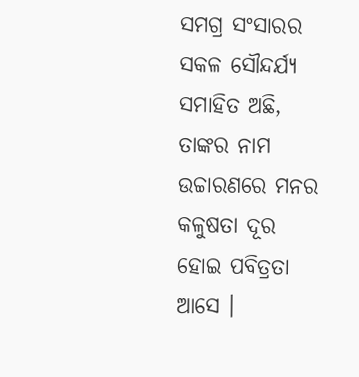ସମଗ୍ର ସଂସାରର ସକଳ ସୌନ୍ଦର୍ଯ୍ୟ ସମାହିତ ଅଛି, ତାଙ୍କର ନାମ ଉଚ୍ଚାରଣରେ ମନର କଳୁଷତା ଦୂର ହୋଇ ପବିତ୍ରତା ଆସେ ।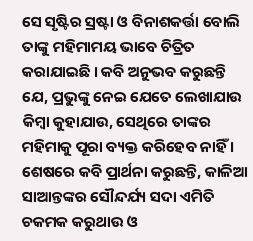ସେ ସୃଷ୍ଟିର ସ୍ରଷ୍ଟା ଓ ବିନାଶକର୍ତ୍ତା ବୋଲି ତାଙ୍କୁ ମହିମାମୟ ଭାବେ ଚିତ୍ରିତ କରାଯାଇଛି । କବି ଅନୁଭବ କରୁଛନ୍ତି ଯେ, ପ୍ରଭୁଙ୍କୁ ନେଇ ଯେତେ ଲେଖାଯାଉ କିମ୍ବା କୁହାଯାଉ, ସେଥିରେ ତାଙ୍କର ମହିମାକୁ ପୂରା ବ୍ୟକ୍ତ କରିହେବ ନାହିଁ । ଶେଷରେ କବି ପ୍ରାର୍ଥନା କରୁଛନ୍ତି, କାଳିଆ ସାଆନ୍ତଙ୍କର ସୌନ୍ଦର୍ଯ୍ୟ ସଦା ଏମିତି ଚକମକ କରୁଥାଉ ଓ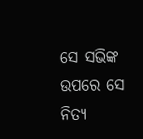ସେ ସଭିଙ୍କ ଉପରେ ସେ ନିତ୍ୟ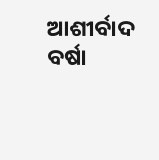ଆଶୀର୍ବାଦ ବର୍ଷା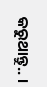କରୁଥାନ୍ତୁ.. ।